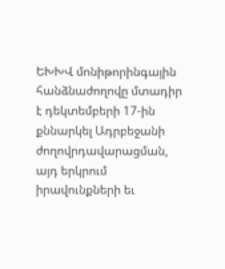ԵԽԽՎ մոնիթորինգային հանձնաժողովը մտադիր է դեկտեմբերի 17-ին քննարկել Ադրբեջանի ժողովրդավարացման, այդ երկրում իրավունքների եւ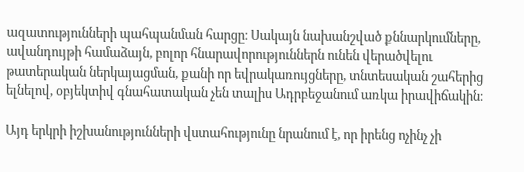ազատությունների պահպանման հարցը։ Սակայն նախանշված քննարկումները, ավանդույթի համաձայն, բոլոր հնարավորություններն ունեն վերածվելու թատերական ներկայացման, քանի որ եվրակառույցները, տնտեսական շահերից ելնելով, օբյեկտիվ գնահատական չեն տալիս Ադրբեջանում առկա իրավիճակին։

Այդ երկրի իշխանությունների վստահությունը նրանում է, որ իրենց ոչինչ չի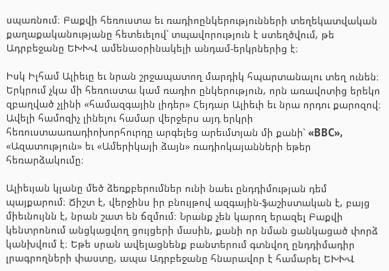սպառնում։ Բաքվի հեռուստա եւ ռադիոընկերությունների տեղեկատվական քաղաքականությանը հետեւելով՝ տպավորություն է ստեղծվում, թե Ադրբեջանը ԵԽԽՎ ամենաօրինակելի անդամ-երկրներից է։

Իսկ Իլհամ Ալիեւը եւ նրան շրջապատող մարդիկ հպարտանալու տեղ ունեն։ Երկրում չկա մի հեռուստա կամ ռադիո ընկերություն, որն առավոտից երեկո զբաղված չլինի «համազգային լիդեր» Հեյդար Ալիեւի եւ նրա որդու քարոզով։ Ավելի համոզիչ լինելու համար վերջերս այդ երկրի հեռուստաառադիոխորհուրդը արգելեց արեւմտյան մի քանի՝ «ВВС», «Ազատություն» եւ «Ամերիկայի ձայն» ռադիոկայանների եթեր հեռարձակումը։

Ալիեւյան կլանը մեծ ձեռքբերումներ ունի նաեւ ընդդիմության դեմ պայքարում։ Ճիշտ է, վերջինս իր բնույթով ազգային-ֆաշիստական է, բայց միեւնույնն է, նրան շատ են ճզմում։ Նրանք չեն կարող երազել Բաքվի կենտրոնում անցկացվող ցույցերի մասին, քանի որ նման ցանկացած փորձ կանխվում է։ Եթե սրան ավելացնենք բանտերում գտնվող ընդդիմադիր լրագրողների փաստը, ապա Ադրբեջանը հնարավոր է համարել ԵԽԽՎ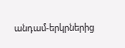անդամ-երկրներից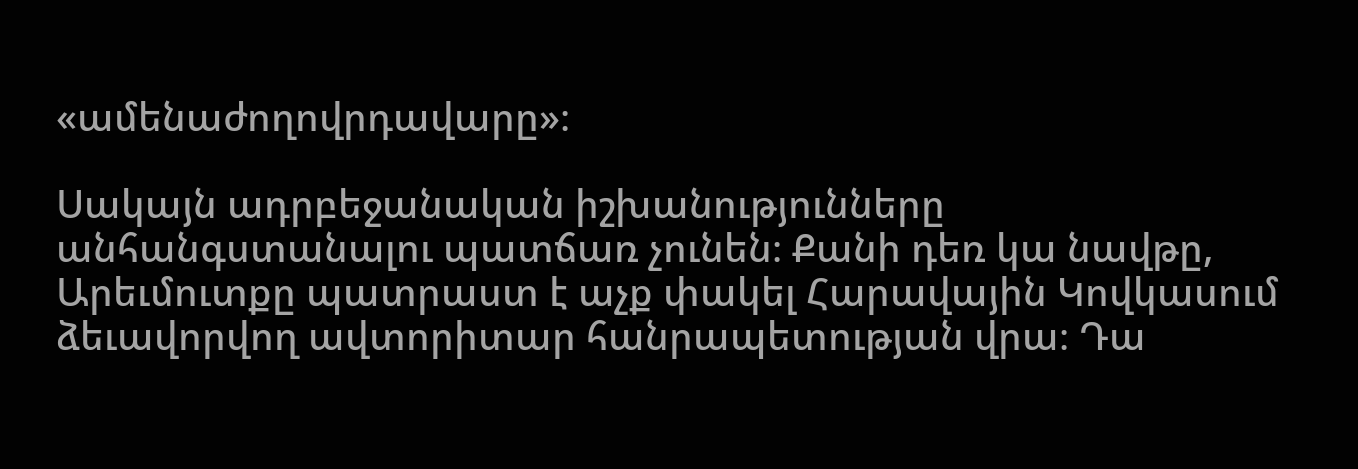«ամենաժողովրդավարը»։

Սակայն ադրբեջանական իշխանությունները անհանգստանալու պատճառ չունեն։ Քանի դեռ կա նավթը, Արեւմուտքը պատրաստ է աչք փակել Հարավային Կովկասում ձեւավորվող ավտորիտար հանրապետության վրա։ Դա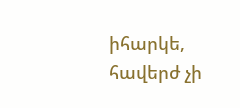իհարկե, հավերժ չի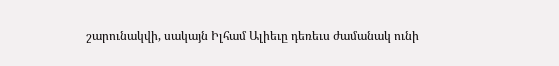շարունակվի, սակայն Իլհամ Ալիեւը դեռեւս ժամանակ ունի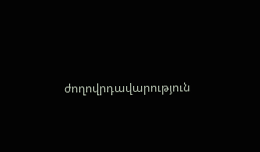ժողովրդավարություն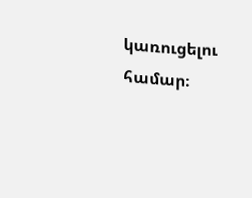կառուցելու համար։